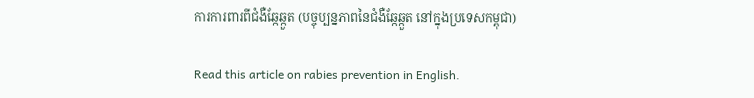ការការពារពីជំងឺឆ្កែឆ្កួត (បច្ចុប្បន្នភាពនៃជំងឺឆ្កែឆ្កួត នៅក្នុងប្រទេសកម្ពុជា)

Read this article on rabies prevention in English.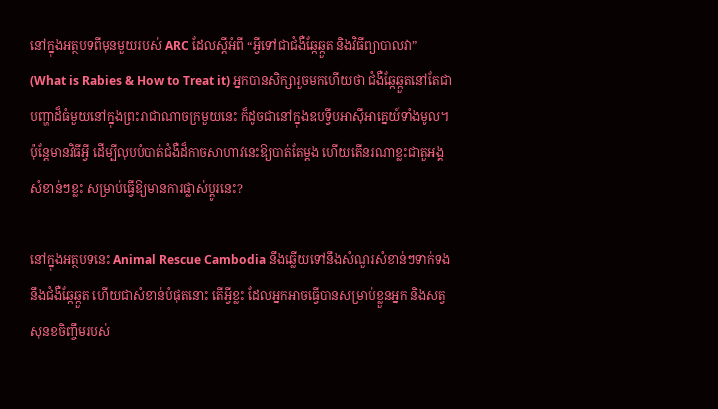នៅក្នុងអត្ថបទពីមុនមួយរបស់ ARC ដែលស្តីអំពី “អ្វីទៅជាជំងឺឆ្កែឆ្កួត និងវិធីព្យាបាលវា” (What is Rabies & How to Treat it) អ្នកបានសិក្សារួចមកហើយថា ជំងឺឆ្កែឆ្កួតនៅតែជាបញ្ហាដ៏ធំមួយនៅក្នុងព្រះរាជាណាចក្រមួយនេះ ក៏ដូចជានៅក្នុងឧបទ្វីបអាស៊ីអាគ្នេយ៍ទាំងមូល។ ប៉ុន្តែមានវិធីអ្វី ដើម្បីលុបបំបាត់ជំងឺដ៏កាចសាហាវនេះឱ្យបាត់តែម្តង ហើយតើនរណាខ្លះជាតួអង្គសំខាន់ៗខ្លះ សម្រាប់ធ្វើឱ្យមានការផ្លាស់ប្តូរនេះ?

នៅក្នុងអត្ថបទនេះ Animal Rescue Cambodia នឹងឆ្លើយទៅនឹងសំណួរសំខាន់ៗទាក់ទងនឹងជំងឺឆ្កែឆ្កួត ហើយជាសំខាន់បំផុតនោះ តើអ្វីខ្លះ ដែលអ្នកអាចធ្វើបានសម្រាប់ខ្លួនអ្នក និងសត្វសុនខចិញ្ចឹមរបស់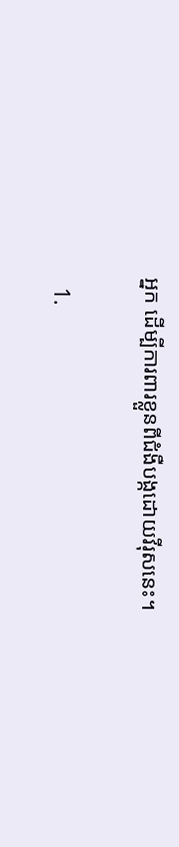អ្នក ដើម្បីការពារខ្លួនពីជំងឺបង្កដោយវីរុសនេះ។

  1.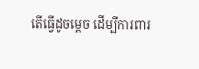តើធ្វើដូចម្តេច ដើម្បីការពារ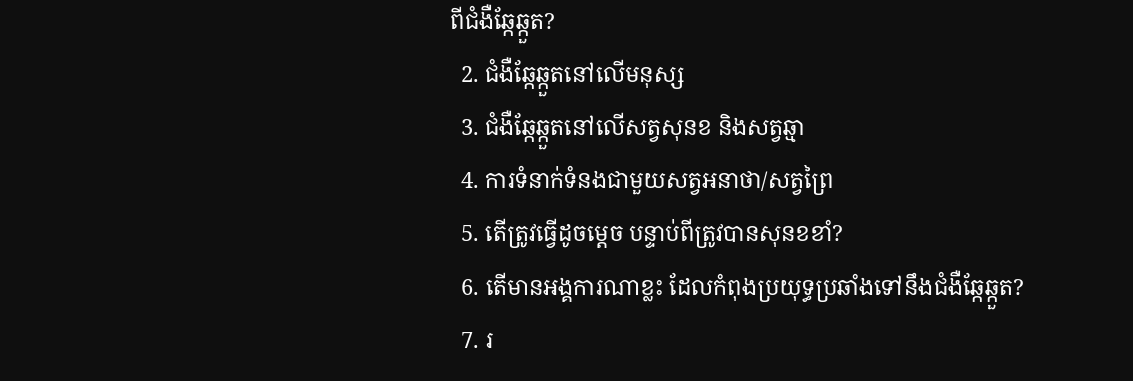ពីជំងឺឆ្កែឆ្កួត?
  2. ជំងឺឆ្កែឆ្កួតនៅលើមនុស្ស
  3. ជំងឺឆ្កែឆ្កួតនៅលើសត្វសុនខ និងសត្វឆ្មា
  4. ការទំនាក់ទំនងជាមួយសត្វអនាថា/សត្វព្រៃ
  5. តើត្រូវធ្វើដូចម្តេច បន្ទាប់ពីត្រូវបានសុនខខាំ?
  6. តើមានអង្គការណាខ្លះ ដែលកំពុងប្រយុទ្ធប្រឆាំងទៅនឹងជំងឺឆ្កែឆ្កួត?
  7. រ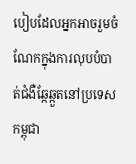បៀបដែលអ្នកអាចរួមចំណែកក្នុងការលុបបំបាត់ជំងឺឆ្កែឆ្កួតនៅប្រទេសកម្ពុជា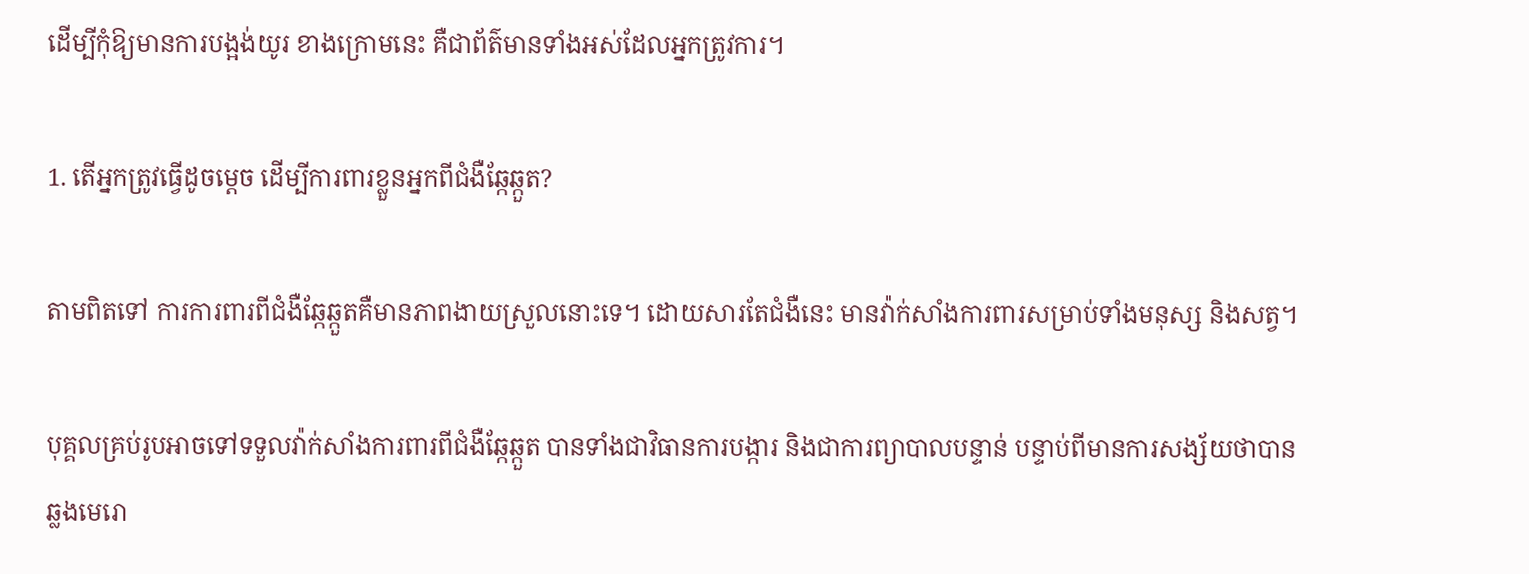ដើម្បីកុំឱ្យមានការបង្អង់យូរ ខាងក្រោមនេះ គឺជាព័ត៌មានទាំងអស់ដែលអ្នកត្រូវការ។

1. តើអ្នកត្រូវធ្វើដូចម្តេច ដើម្បីការពារខ្លួនអ្នកពីជំងឺឆ្កែឆ្កួត?

តាមពិតទៅ ការការពារពីជំងឺឆ្កែឆ្កួតគឺមានភាពងាយស្រួលនោះទេ។ ដោយសារតែជំងឺនេះ មានវ៉ាក់សាំងការពារសម្រាប់ទាំងមនុស្ស និងសត្វ។

បុគ្គលគ្រប់រូបអាចទៅទទួលវ៉ាក់សាំងការពារពីជំងឺឆ្កែឆ្កួត បានទាំងជាវិធានការបង្ការ និងជាការព្យាបាលបន្ទាន់ បន្ទាប់ពីមានការសង្ស័យថាបានឆ្លងមេរោ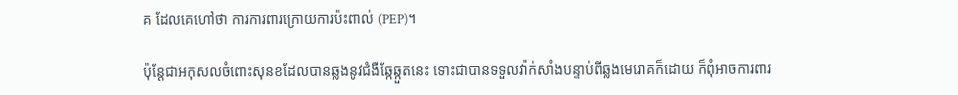គ ដែលគេហៅថា ការការពារក្រោយការប៉ះពាល់ (PEP)។

ប៉ុន្តែជាអកុសលចំពោះសុនខដែលបានឆ្លងនូវជំងឺឆ្កែឆ្កួតនេះ ទោះជាបានទទួលវ៉ាក់សាំងបន្ទាប់ពីឆ្លងមេរោគក៏ដោយ ក៏ពុំអាចការពារ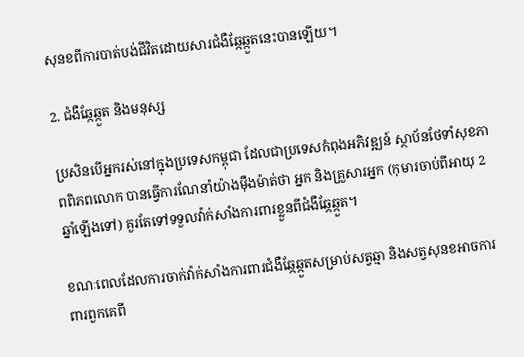សុនខពីការបាត់បង់ជីវិតដោយសារជំងឺឆ្កែឆ្កួតនេះបានឡើយ។

2. ជំងឺឆ្កែឆ្កួត និងមនុស្ស

ប្រសិនបើអ្នករស់នៅក្នុងប្រទេសកម្ពុជា ដែលជាប្រទេសកំពុងអភិវឌ្ឍន៍ ស្ថាប័នថែទាំសុខភាពពិភពលោក បានធ្វើការណែនាំយ៉ាងមុឺងម៉ាត់ថា អ្នក និងគ្រួសារអ្នក (កុមារចាប់ពីអាយុ 2 ឆ្នាំឡើងទៅ) គួរតែទៅទទួលវ៉ាក់សាំងការពារខ្លួនពីជំងឺឆ្កែឆ្កួត។

ខណៈពេលដែលការចាក់វ៉ាក់សាំងការពារជំងឺឆ្កែឆ្កួតសម្រាប់សត្វឆ្មា និងសត្វសុនខអាចការពារពួកគេពី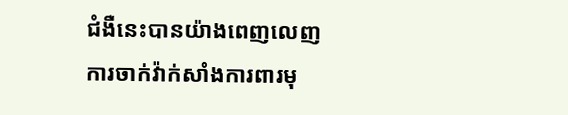ជំងឺនេះបានយ៉ាងពេញលេញ ការចាក់វ៉ាក់សាំងការពារមុ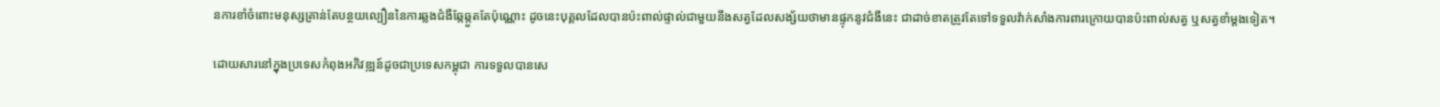នការខាំចំពោះមនុស្សគ្រាន់តែបន្ថយល្បឿននៃការឆ្លងជំងឺឆ្កែឆ្កួតតែប៉ុណ្ណោះ ដូចនេះបុគ្គលដែលបានប៉ះពាល់ផ្ទាល់ជាមួយនឹងសត្វដែលសង្ស័យថាមានផ្ទុកនូវជំងឺនេះ ជាដាច់ខាតត្រូវតែទៅទទួលវ៉ាក់សាំងការពារក្រោយបានប៉ះពាល់សត្វ ឬសត្វខាំម្តងទៀត។

ដោយសារនៅក្នុងប្រទេសកំពុងអភិវឌ្ឍន៍ដូចជាប្រទេសកម្ពុជា ការទទួលបានសេ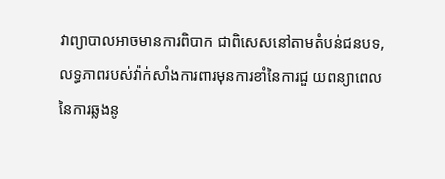វាព្យាបាលអាចមានការពិបាក ជាពិសេសនៅតាមតំបន់ជនបទ, លទ្ធភាពរបស់វ៉ាក់សាំងការពារមុនការខាំនៃការជួ យពន្យាពេលនៃការឆ្លងនូ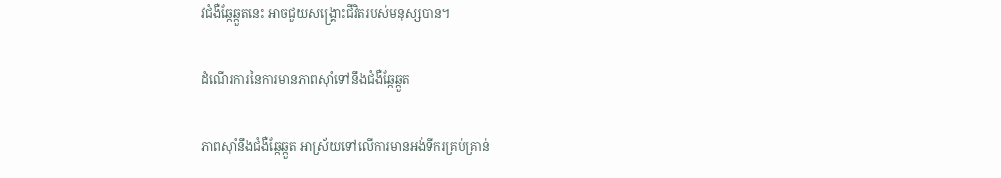វជំងឺឆ្កែឆ្កួតនេះ អាចជួយសង្គ្រោះជីវិតរបស់មនុស្សបាន។

ដំណើរការនៃការមានភាពស៊ាំទៅនឹងជំងឺឆ្កែឆ្កួត

ភាពស៊ាំនឹងជំងឺឆ្កែឆ្កួត អាស្រ័យទៅលើការមានអង់ទីករគ្រប់គ្រាន់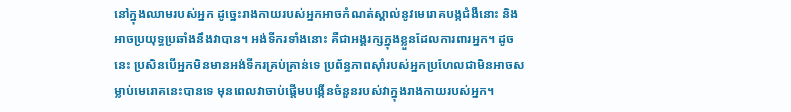នៅក្នុងឈាមរបស់អ្នក ដូច្នេះរាងកាយរបស់អ្នកអាចកំណត់ស្គាល់នូវមេរោគបង្កជំងឺនោះ និងអាចប្រយុទ្ធប្រឆាំងនឹងវាបាន។ អង់ទីករទាំងនោះ គឺជាអង្គរក្សក្នុងខ្លួនដែលការពារអ្នក។ ដូចនេះ ប្រសិនបើអ្នកមិនមានអង់ទីករគ្រប់គ្រាន់ទេ ប្រព័ន្ធភាពស៊ាំរបស់អ្នកប្រហែលជាមិនអាចសម្លាប់មេរោគនេះបានទេ មុនពេលវាចាប់ផ្តើមបង្កើនចំនួនរបស់វាក្នុងរាងកាយរបស់អ្នក។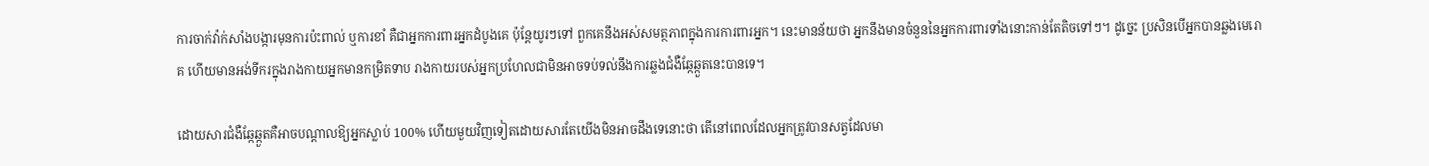ការចាក់វ៉ាក់សាំងបង្ការមុនការប៉ះពាល់ ឬការខាំ គឺជាអ្នកការពារអ្នកដំបូងគេ ប៉ុន្តែយូរៗទៅ ពួកគេនឹងអស់សមត្ថភាពក្នុងការការពារអ្នក។ នេះមានន័យថា អ្នកនឹងមានចំនួននៃអ្នកការពារទាំងនោះកាន់តែតិចទៅៗ។ ដូច្នេះ ប្រសិនបើអ្នកបានឆ្លងមេរោគ ហើយមានអង់ទីករក្នុងរាងកាយអ្នកមានកម្រិតទាប រាងកាយរបស់អ្នកប្រហែលជាមិនអាចទប់ទល់នឹងការឆ្លងជំងឺឆ្កែឆ្កួតនេះបានទេ។

ដោយសារជំងឺឆ្កែឆ្កួតគឺអាចបណ្តាលឱ្យអ្នកស្លាប់ 100% ហើយមួយវិញទៀតដោយសារតែយើងមិនអាចដឹងទេនោះថា តើនៅពេលដែលអ្នកត្រូវបានសត្វដែលមា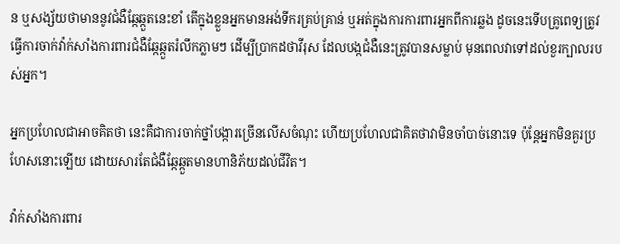ន ឬសង្ស័យថាមាននូវជំងឺឆ្កែឆ្កួតនេះខាំ តើក្នុងខ្លួនអ្នកមានអង់ទីករគ្រប់គ្រាន់ ឬអត់ក្នុងការការពារអ្នកពីការឆ្លង ដូចនេះទើបគ្រូពេទ្យត្រូវធ្វើការចាក់វ៉ាក់សាំងការពារជំងឺឆ្កែឆ្កួតរំលឹកភ្លាមៗ ដើម្បីប្រាកដថាវីរុស ដែលបង្កជំងឺនេះត្រូវបានសម្លាប់ មុនពេលវាទៅដល់ខួរក្បាលរបស់អ្នក។

អ្នកប្រហែលជាអាចគិតថា នេះគឺជាការចាក់ថ្នាំបង្ការច្រើនលើសចំណុះ ហើយប្រហែលជាគិតថាវាមិនចាំបាច់នោះទេ ប៉ុន្តែអ្នកមិនគួរប្រហែសនោះឡើយ ដោយសារតែជំងឺឆ្កែឆ្កួតមានហានិភ័យដល់ជីវិត។

វ៉ាក់សាំងការពារ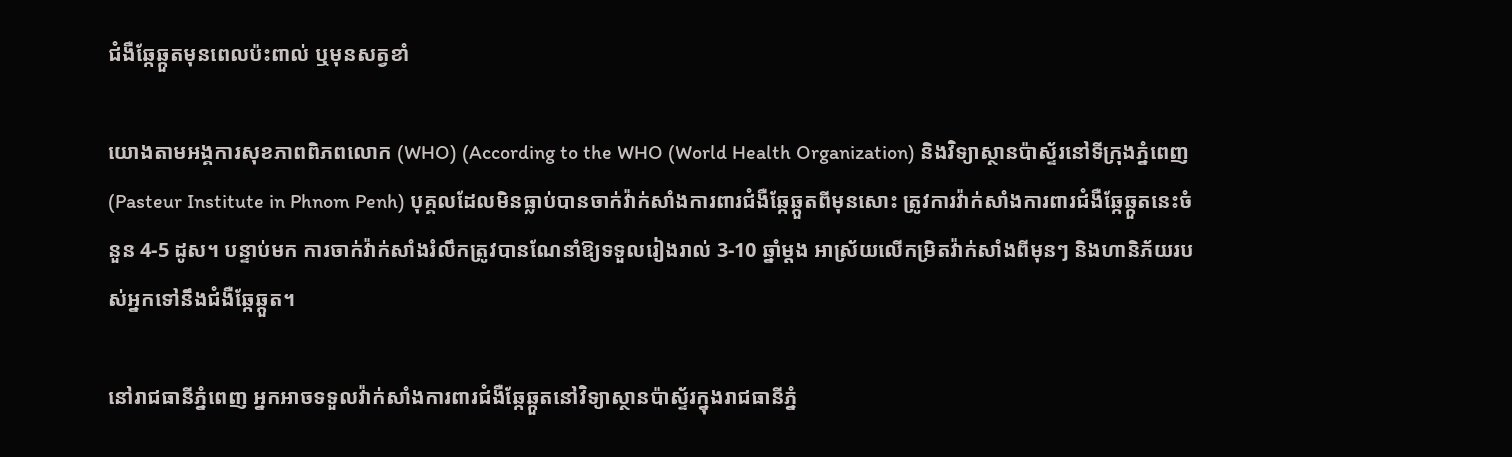ជំងឺឆ្កែឆ្កួតមុនពេលប៉ះពាល់ ឬមុនសត្វខាំ

យោងតាមអង្គការសុខភាពពិភពលោក (WHO) (According to the WHO (World Health Organization) និងវិទ្យាស្ថានប៉ាស្ទ័រនៅទីក្រុងភ្នំពេញ (Pasteur Institute in Phnom Penh) បុគ្គលដែលមិនធ្លាប់បានចាក់វ៉ាក់សាំងការពារជំងឺឆ្កែឆ្កួតពីមុនសោះ ត្រូវការវ៉ាក់សាំងការពារជំងឺឆ្កែឆ្កួតនេះចំនួន 4-5 ដូស។ បន្ទាប់មក ការចាក់វ៉ាក់សាំងរំលឹកត្រូវបានណែនាំឱ្យទទួលរៀងរាល់ 3-10 ឆ្នាំម្តង អាស្រ័យលើកម្រិតវ៉ាក់សាំងពីមុនៗ និងហានិភ័យរបស់អ្នកទៅនឹងជំងឺឆ្កែឆ្កួត។

នៅរាជធានីភ្នំពេញ អ្នកអាចទទួលវ៉ាក់សាំងការពារជំងឺឆ្កែឆ្កួតនៅវិទ្យាស្ថានប៉ាស្ទ័រក្នុងរាជធានីភ្នំ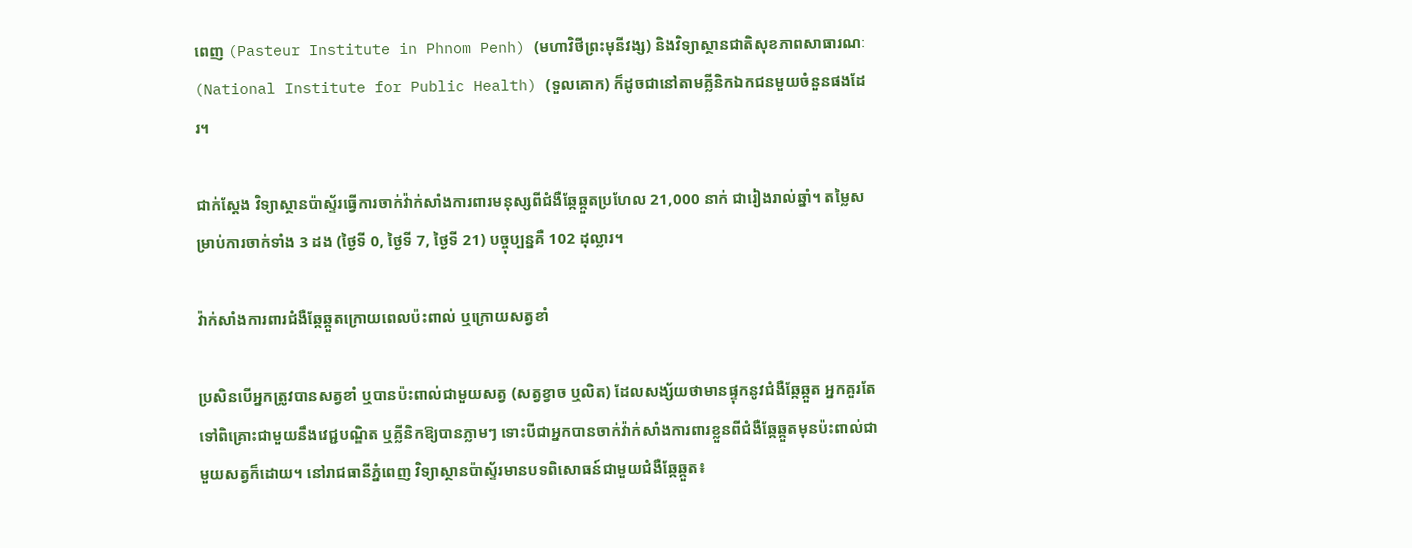ពេញ (Pasteur Institute in Phnom Penh) (មហាវិថីព្រះមុនីវង្ស) និងវិទ្យាស្ថានជាតិសុខភាពសាធារណៈ (National Institute for Public Health) (ទួលគោក) ក៏ដូចជានៅតាមគ្លីនិកឯកជនមួយចំនួនផងដែរ។

ជាក់ស្តែង វិទ្យាស្ថានប៉ាស្ទ័រធ្វើការចាក់វ៉ាក់សាំងការពារមនុស្សពីជំងឺឆ្កែឆ្កួតប្រហែល 21,000 នាក់ ជារៀងរាល់ឆ្នាំ។ តម្លៃសម្រាប់ការចាក់ទាំង 3 ដង (ថ្ងៃទី 0, ថ្ងៃទី 7, ថ្ងៃទី 21) បច្ចុប្បន្នគឺ 102 ដុល្លារ។

វ៉ាក់សាំងការពារជំងឺឆ្កែឆ្កួតក្រោយពេលប៉ះពាល់ ឬក្រោយសត្វខាំ

ប្រសិនបើអ្នកត្រូវបានសត្វខាំ ឬបានប៉ះពាល់ជាមួយសត្វ (សត្វខ្វាច ឬលិត) ដែលសង្ស័យថាមានផ្ទុកនូវជំងឺឆ្កែឆ្កួត អ្នកគួរតែទៅពិគ្រោះជាមួយនឹងវេជ្ជបណ្ឌិត ឬគ្លីនិកឱ្យបានភ្លាមៗ ទោះបីជាអ្នកបានចាក់វ៉ាក់សាំងការពារខ្លួនពីជំងឺឆ្កែឆ្កួតមុនប៉ះពាល់ជាមួយសត្វក៏ដោយ។ នៅរាជធានីភ្នំពេញ វិទ្យាស្ថានប៉ាស្ទ័រមានបទពិសោធន៍ជាមួយជំងឺឆ្កែឆ្កួត៖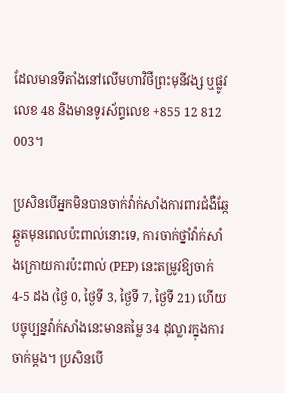ដែលមានទីតាំងនៅលើមហាវិថីព្រះមុនីវង្ស ឬផ្លូវលេខ 48 និងមានទូរស័ព្ទលេខ +855 12 812 003។

ប្រសិនបើអ្នកមិនបានចាក់វ៉ាក់សាំងការពារជំងឺឆ្កែឆ្កួតមុនពេលប៉ះពាល់នោះទេ, ការចាក់ថ្នាំវ៉ាក់សាំងក្រោយការប៉ះពាល់ (PEP) នេះតម្រូវឱ្យចាក់ 4-5 ដង (ថ្ងៃ 0, ថ្ងៃទី 3, ថ្ងៃទី 7, ថ្ងៃទី 21) ហើយបច្ចុប្បន្នវ៉ាក់សាំងនេះមានតម្លៃ 34 ដុល្លារក្នុងការចាក់ម្តង។ ប្រសិនបើ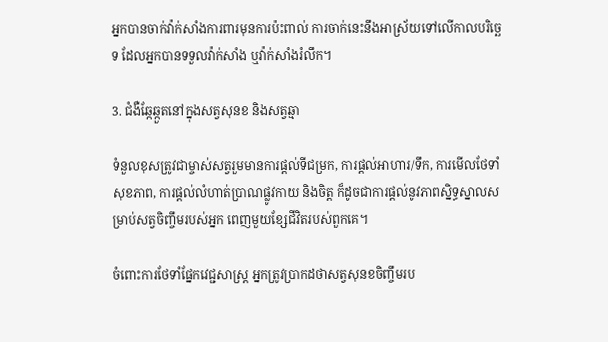អ្នកបានចាក់វ៉ាក់សាំងការពារមុនការប៉ះពាល់ ការចាក់នេះនឹងអាស្រ័យទៅលើកាលបរិច្ឆេទ ដែលអ្នកបានទទួលវ៉ាក់សាំង ឬវ៉ាក់សាំងរំលឹក។

3. ជំងឺឆ្កែឆ្កួតនៅក្នុងសត្វសុនខ និងសត្វឆ្មា

ទំនួលខុសត្រូវជាម្ចាស់សត្វរួមមានការផ្តល់ទីជម្រក, ការផ្តល់អាហារ/ទឹក, ការមើលថែទាំសុខភាព, ការផ្តល់លំហាត់ប្រាណផ្លូវកាយ និងចិត្ត ក៏ដូចជាការផ្តល់នូវភាពស្និទ្ធស្នាលសម្រាប់សត្វចិញ្ចឹមរបស់អ្នក ពេញមួយខ្សែជីវិតរបស់ពួកគេ។

ចំពោះការថែទាំផ្នែកវេជ្ជសាស្រ្ត អ្នកត្រូវប្រាកដថាសត្វសុនខចិញ្ចឹមរប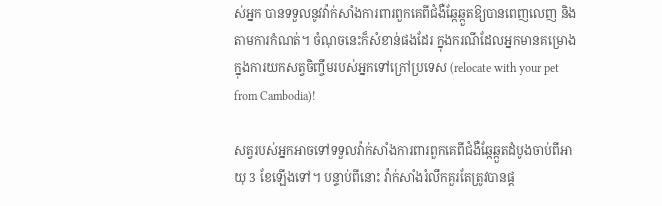ស់អ្នក បានទទួលនូវវ៉ាក់សាំងការពារពួកគេពីជំងឺឆ្កែឆ្កួតឱ្យបានពេញលេញ និងតាមការកំណត់។ ចំណុចនេះក៏សំខាន់ផងដែរ ក្នុងករណីដែលអ្នកមានគម្រោងក្នុងការយកសត្វចិញ្ចឹមរបស់អ្នកទៅក្រៅប្រទេស (relocate with your pet from Cambodia)!

សត្វរបស់អ្នកអាចទៅទទួលវ៉ាក់សាំងការពារពួកគេពីជំងឺឆ្កែឆ្កួតដំបូងចាប់ពីអាយុ 3 ខែឡើងទៅ។ បន្ទាប់ពីនោះ វ៉ាក់សាំងរំលឹកគួរតែត្រូវបានផ្ត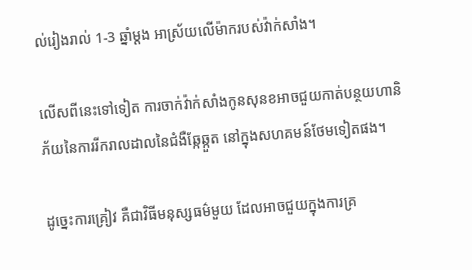ល់រៀងរាល់ 1-3 ឆ្នាំម្តង អាស្រ័យលើម៉ាករបស់វ៉ាក់សាំង។

លើសពីនេះទៅទៀត ការចាក់វ៉ាក់សាំងកូនសុនខអាចជួយកាត់បន្ថយហានិភ័យនៃការរីករាលដាលនៃជំងឺឆ្កែឆ្កួត នៅក្នុងសហគមន៍ថែមទៀតផង។

ដូច្នេះការគ្រៀវ គឺជាវិធីមនុស្សធម៌មួយ ដែលអាចជួយក្នុងការគ្រ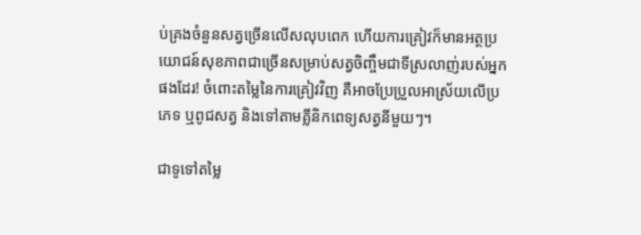ប់គ្រងចំនួនសត្វច្រើនលើសលុបពេក ហើយការគ្រៀវក៏មានអត្ថប្រយោជន៍សុខភាពជាច្រើនសម្រាប់សត្វចិញ្ចឹមជាទីស្រលាញ់របស់អ្នកផងដែរ! ចំពោះតម្លៃនៃការគ្រៀវវិញ គឺអាចប្រែប្រួលអាស្រ័យលើប្រភេទ ឬពូជសត្វ និងទៅតាមគ្លីនិកពេទ្យសត្វនីមួយៗ។

ជាទូទៅតម្លៃ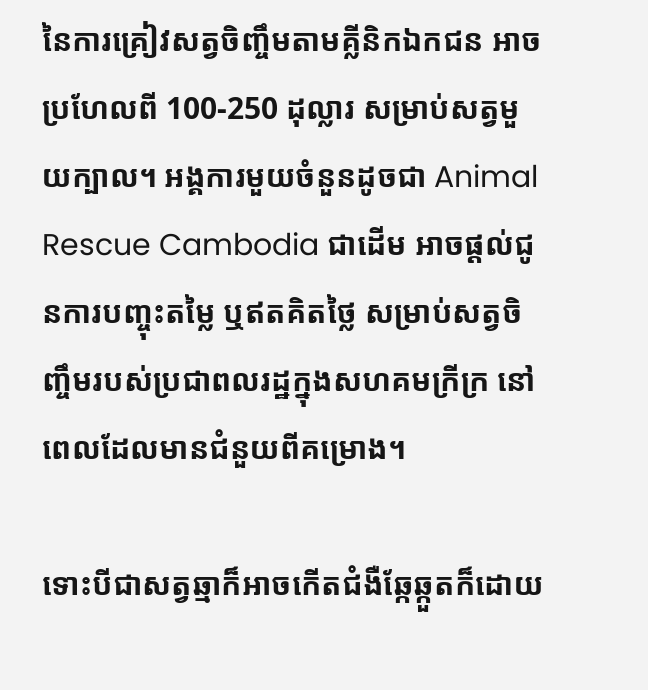នៃការគ្រៀវសត្វចិញ្ចឹមតាមគ្លីនិកឯកជន អាចប្រហែលពី 100-250 ដុល្លារ សម្រាប់សត្វមួយក្បាល។ អង្គការមួយចំនួនដូចជា Animal Rescue Cambodia ជាដើម អាចផ្តល់ជូនការបញ្ចុះតម្លៃ ឬឥតគិតថ្លៃ សម្រាប់សត្វចិញ្ចឹមរបស់ប្រជាពលរដ្ឋក្នុងសហគមក្រីក្រ នៅពេលដែលមានជំនួយពីគម្រោង។

ទោះបីជាសត្វឆ្មាក៏អាចកើតជំងឺឆ្កែឆ្កួតក៏ដោយ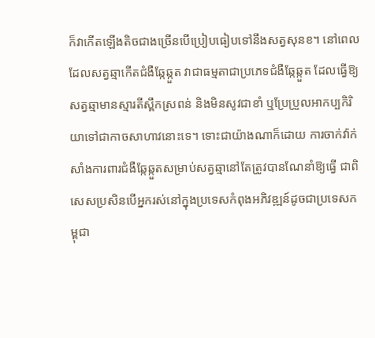ក៏វាកើតឡើងតិចជាងច្រើនបើប្រៀបធៀបទៅនឹងសត្វសុនខ។ នៅពេលដែលសត្វឆ្មាកើតជំងឺឆ្កែឆ្កួត វាជាធម្មតាជាប្រភេទជំងឺឆ្កែឆ្កួត ដែលធ្វើឱ្យសត្វឆ្មាមានស្មារតីស្ពឹកស្រពន់ និងមិនសូវជាខាំ ឬប្រែប្រួលអាកប្បកិរិយាទៅជាកាចសាហាវនោះទេ។ ទោះជាយ៉ាងណាក៏ដោយ ការចាក់វ៉ាក់សាំងការពារជំងឺឆ្កែឆ្កួតសម្រាប់សត្វឆ្មានៅតែត្រូវបានណែនាំឱ្យធ្វើ ជាពិសេសប្រសិនបើអ្នករស់នៅក្នុងប្រទេសកំពុងអភិវឌ្ឍន៍ដូចជាប្រទេសកម្ពុជា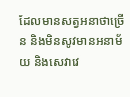ដែលមានសត្វអនាថាច្រើន និងមិនសូវមានអនាម័យ និងសេវាវេ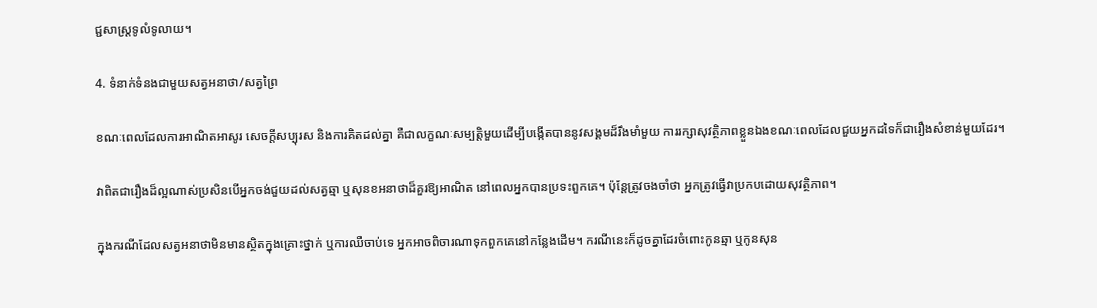ជ្ជសាស្ត្រទូលំទូលាយ។

4. ទំនាក់ទំនងជាមួយសត្វអនាថា/សត្វព្រៃ

ខណៈពេលដែលការអាណិតអាសូរ សេចក្តីសប្បុរស និងការគិតដល់គ្នា គឺជាលក្ខណៈសម្បត្តិមួយដើម្បីបង្កើតបាននូវសង្គមដ៏រឹងមាំមួយ ការរក្សាសុវត្ថិភាពខ្លួនឯងខណៈពេលដែលជួយអ្នកដទៃក៏ជារឿងសំខាន់មួយដែរ។

វាពិតជារឿងដ៏ល្អណាស់ប្រសិនបើអ្នកចង់ជួយដល់សត្វឆ្មា ឬសុនខអនាថាដ៏គួរឱ្យអាណិត នៅពេលអ្នកបានប្រទះពួកគេ។ ប៉ុន្តែត្រូវចងចាំថា អ្នកត្រូវធ្វើវាប្រកបដោយសុវត្ថិភាព។

ក្នុងករណីដែលសត្វអនាថាមិនមានស្ថិតក្នុងគ្រោះថ្នាក់ ឬការឈឺចាប់ទេ អ្នកអាចពិចារណាទុកពួកគេនៅកន្លែងដើម។ ករណីនេះក៏ដូចគ្នាដែរចំពោះកូនឆ្មា ឬកូនសុន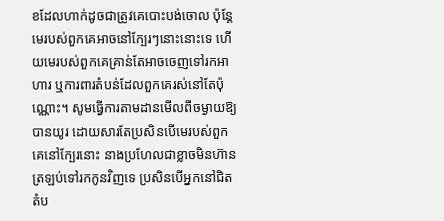ខដែលហាក់ដូចជាត្រូវគេបោះបង់ចោល ប៉ុន្តែមេរបស់ពួកគេអាចនៅក្បែរៗនោះនោះទេ ហើយមេរបស់ពួកគេគ្រាន់តែអាចចេញទៅរកអាហារ ឬការពារតំបន់ដែលពួកគេរស់នៅតែប៉ុណ្ណោះ។ សូមធ្វើការតាមដានមើលពីចម្ងាយឱ្យបានយូរ ដោយសារតែប្រសិនបើមេរបស់ពួកគេនៅក្បែរនោះ នាងប្រហែលជាខ្លាចមិនហ៊ានត្រឡប់ទៅរកកូនវិញទេ ប្រសិនបើអ្នកនៅជិតតំប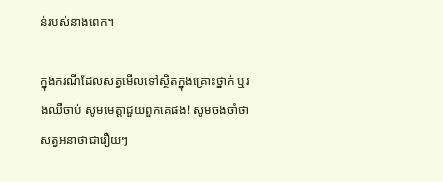ន់របស់នាងពេក។

ក្នុងករណីដែលសត្វមើលទៅស្ថិតក្នុងគ្រោះថ្នាក់ ឬរងឈឺចាប់ សូមមេត្តាជួយពួកគេផង! សូមចងចាំថា សត្វអនាថាជារឿយៗ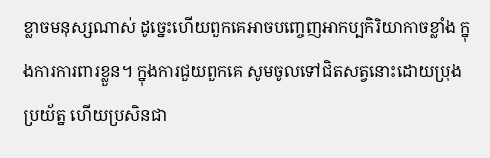ខ្លាចមនុស្សណាស់ ដូច្នេះហើយពួកគេអាចបញ្ចេញអាកប្បកិរិយាកាចខ្លាំង ក្នុងការការពារខ្លួន។ ក្នុងការជួយពួកគេ សូមចូលទៅជិតសត្វនោះដោយប្រុងប្រយ័ត្ន ហើយប្រសិនជា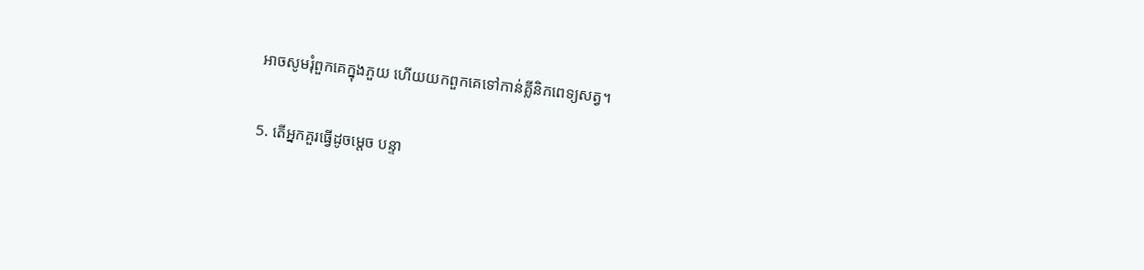អាចសូមរុំពួកគេក្នុងភួយ ហើយយកពួកគេទៅកាន់គ្លីនិកពេទ្យសត្វ។

5. តើអ្នកគួរធ្វើដូចម្តេច បន្ទា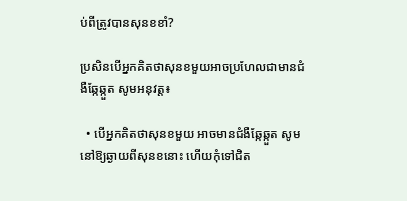ប់ពីត្រូវបានសុនខខាំ?

ប្រសិនបើអ្នកគិតថាសុនខមួយអាចប្រហែលជាមានជំងឺឆ្កែឆ្កួត សូមអនុវត្ត៖

  • បើអ្នកគិតថាសុនខមួយ អាចមានជំងឺឆ្កែឆ្កួត សូមនៅឱ្យឆ្ងាយពីសុនខនោះ ហើយកុំទៅជិត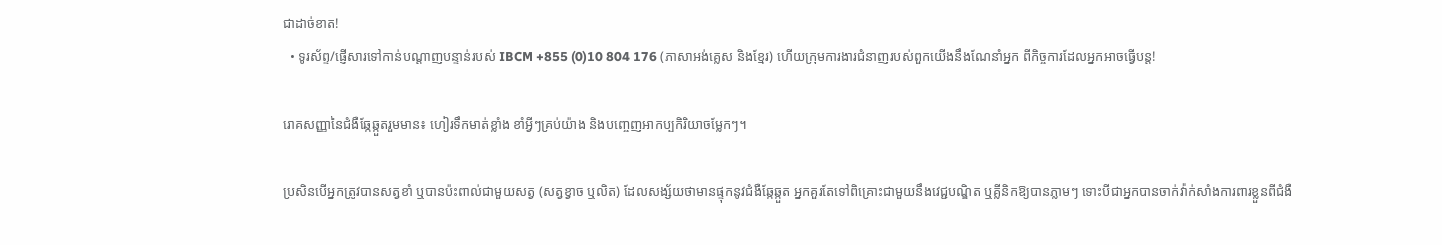ជាដាច់ខាត!
  • ទូរស័ព្ទ/ផ្ញើសារទៅកាន់បណ្តាញបន្ទាន់របស់ IBCM +855 (0)10 804 176 (ភាសាអង់គ្លេស និងខ្មែរ) ហើយក្រុមការងារជំនាញរបស់ពួកយើងនឹងណែនាំអ្នក ពីកិច្ចការដែលអ្នកអាចធ្វើបន្ត!

រោគសញ្ញានៃជំងឺឆ្កែឆ្កួតរួមមាន៖ ហៀរទឹកមាត់ខ្លាំង ខាំអ្វីៗគ្រប់យ៉ាង និងបញ្ចេញអាកប្បកិរិយាចម្លែកៗ។

ប្រសិនបើអ្នកត្រូវបានសត្វខាំ ឬបានប៉ះពាល់ជាមួយសត្វ (សត្វខ្វាច ឬលិត) ដែលសង្ស័យថាមានផ្ទុកនូវជំងឺឆ្កែឆ្កួត អ្នកគួរតែទៅពិគ្រោះជាមួយនឹងវេជ្ជបណ្ឌិត ឬគ្លីនិកឱ្យបានភ្លាមៗ ទោះបីជាអ្នកបានចាក់វ៉ាក់សាំងការពារខ្លួនពីជំងឺ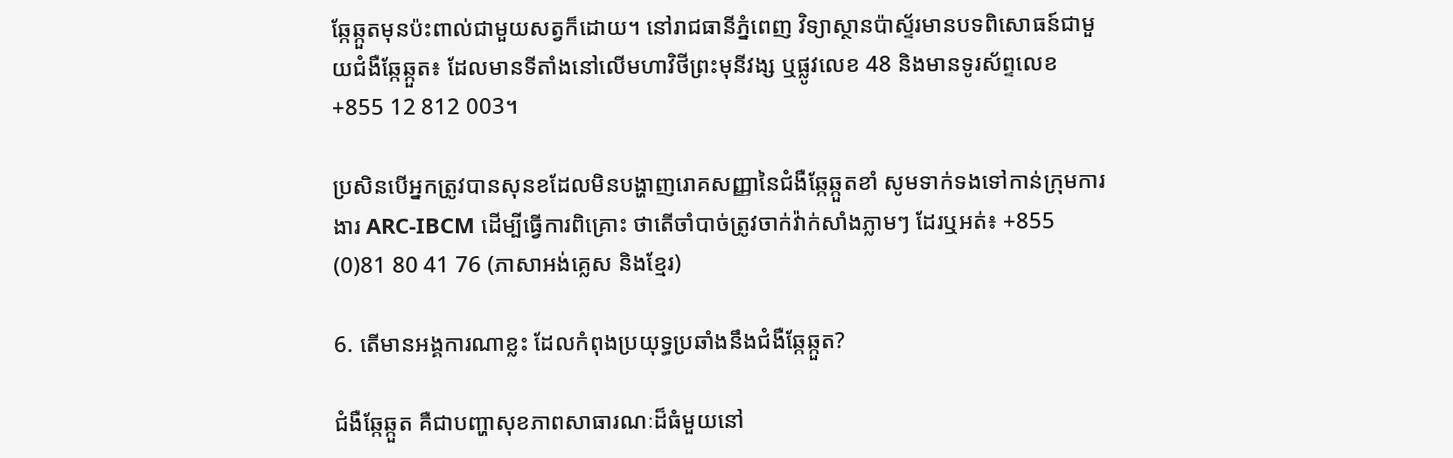ឆ្កែឆ្កួតមុនប៉ះពាល់ជាមួយសត្វក៏ដោយ។ នៅរាជធានីភ្នំពេញ វិទ្យាស្ថានប៉ាស្ទ័រមានបទពិសោធន៍ជាមួយជំងឺឆ្កែឆ្កួត៖ ដែលមានទីតាំងនៅលើមហាវិថីព្រះមុនីវង្ស ឬផ្លូវលេខ 48 និងមានទូរស័ព្ទលេខ +855 12 812 003។

ប្រសិនបើអ្នកត្រូវបានសុនខដែលមិនបង្ហាញរោគសញ្ញានៃជំងឺឆ្កែឆ្កួតខាំ សូមទាក់ទងទៅកាន់ក្រុមការងារ ARC-IBCM ដើម្បីធ្វើការពិគ្រោះ ថាតើចាំបាច់ត្រូវចាក់វ៉ាក់សាំងភ្លាមៗ ដែរឬអត់៖ +855 (0)81 80 41 76 (ភាសាអង់គ្លេស និងខ្មែរ)

6. តើមានអង្គការណាខ្លះ ដែលកំពុងប្រយុទ្ធប្រឆាំងនឹងជំងឺឆ្កែឆ្កួត?

ជំងឺឆ្កែឆ្កួត គឺជាបញ្ហាសុខភាពសាធារណៈដ៏ធំមួយនៅ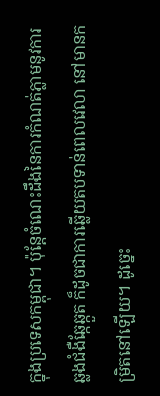ក្នុងប្រទេសកម្ពុជា។ ប៉ុន្តែចំណេះដឹងនៃការកំណត់ភ្លាមនូវការឆ្លងជំងឺឆ្កែឆ្កួត ក៏ដូចជាការឆ្លើយតបទាន់ពេលវេលា នៅមានកម្រិតនៅឡើយ។ ដូច្នេះ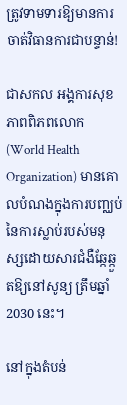ត្រូវទាមទារឱ្យមានការចាត់វិធានការជាបន្ទាន់!

ជាសកល អង្គការសុខភាពពិភពលោក (World Health Organization) មានគោលបំណងក្នុងការបញ្ឈប់នៃការស្លាប់របស់មនុស្សដោយសារជំងឺឆ្កែឆ្កួតឱ្យនៅសូន្យ ត្រឹមឆ្នាំ 2030 នេះ។

នៅក្នុងតំបន់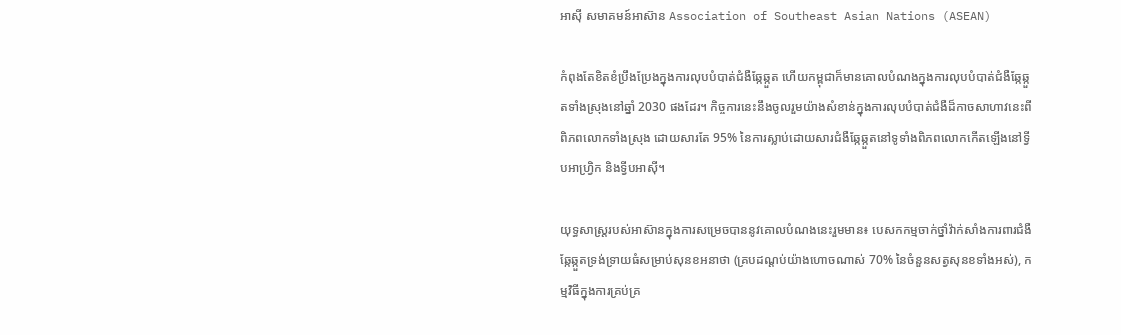អាស៊ី សមាគមន៍អាស៊ាន Association of Southeast Asian Nations (ASEAN)

កំពុងតែខិតខំប្រឹងប្រែងក្នុងការលុបបំបាត់ជំងឺឆ្កែឆ្កួត ហើយកម្ពុជាក៏មានគោលបំណងក្នុងការលុបបំបាត់ជំងឺឆ្កែឆ្កួតទាំងស្រុងនៅឆ្នាំ 2030 ផងដែរ។ កិច្ចការនេះនឹងចូលរួមយ៉ាងសំខាន់ក្នុងការលុបបំបាត់ជំងឺដ៏កាចសាហាវនេះពីពិភពលោកទាំងស្រុង ដោយសារតែ 95% នៃការស្លាប់ដោយសារជំងឺឆ្កែឆ្កួតនៅទូទាំងពិភពលោកកើតឡើងនៅទ្វីបអាហ្វ្រិក និងទ្វីបអាស៊ី។

យុទ្ធសាស្ត្ររបស់អាស៊ានក្នុងការសម្រេចបាននូវគោលបំណងនេះរួមមាន៖ បេសកកម្មចាក់ថ្នាំវ៉ាក់សាំងការពារជំងឺឆ្កែឆ្កួតទ្រង់ទ្រាយធំសម្រាប់សុនខអនាថា (គ្របដណ្តប់យ៉ាងហោចណាស់ 70% នៃចំនួនសត្វសុនខទាំងអស់), កម្មវិធីក្នុងការគ្រប់គ្រ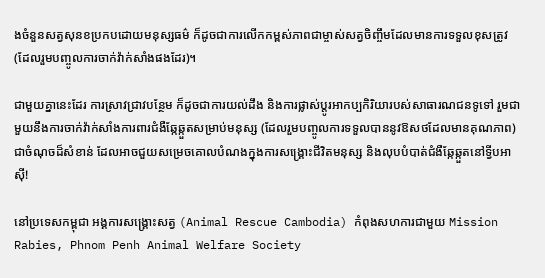ងចំនួនសត្វសុនខប្រកបដោយមនុស្សធម៌ ក៏ដូចជាការលើកកម្ពស់ភាពជាម្ចាស់សត្វចិញ្ចឹមដែលមានការទទួលខុសត្រូវ (ដែលរួមបញ្ចូលការចាក់វ៉ាក់សាំងផងដែរ)។

ជាមួយគ្នានេះដែរ ការស្រាវជ្រាវបន្ថែម ក៏ដូចជាការយល់ដឹង និងការផ្លាស់ប្តូរអាកប្បកិរិយារបស់សាធារណជនទូទៅ រួមជាមួយនឹងការចាក់វ៉ាក់សាំងការពារជំងឺឆ្កែឆ្កួតសម្រាប់មនុស្ស (ដែលរួមបញ្ចូលការទទួលបាននូវឱសថដែលមានគុណភាព) ជាចំណុចដ៏សំខាន់ ដែលអាចជួយសម្រេចគោលបំណងក្នុងការសង្គ្រោះជីវិតមនុស្ស និងលុបបំបាត់ជំងឺឆ្កែឆ្កួតនៅទ្វីបអាស៊ី!

នៅប្រទេសកម្ពុជា អង្គការសង្គ្រោះសត្វ (Animal Rescue Cambodia) កំពុងសហការជាមួយ Mission Rabies, Phnom Penh Animal Welfare Society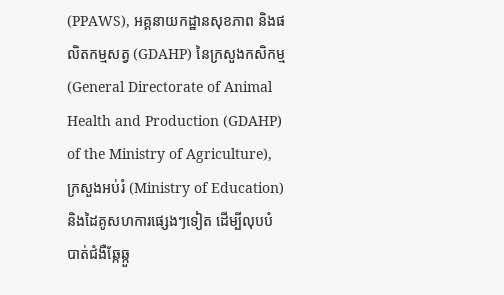(PPAWS), អគ្គនាយកដ្ឋានសុខភាព និងផលិតកម្មសត្វ (GDAHP) នៃក្រសួងកសិកម្ម (General Directorate of Animal Health and Production (GDAHP) of the Ministry of Agriculture), ក្រសួងអប់រំ (Ministry of Education) និងដៃគូសហការផ្សេងៗទៀត ដើម្បីលុបបំបាត់ជំងឺឆ្កែឆ្កួ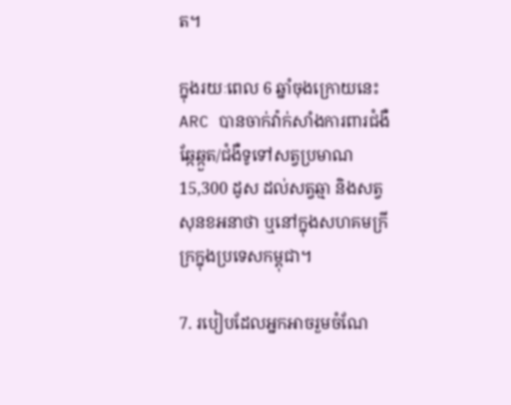ត។

ក្នុងរយៈពេល 6 ឆ្នាំចុងក្រោយនេះ ARC បានចាក់វ៉ាក់សាំងការពារជំងឺឆ្កែឆ្កួត/ជំងឺទូទៅសត្វប្រមាណ 15,300 ដូស ដល់សត្វឆ្មា និងសត្វសុនខអនាថា ឬនៅក្នុងសហគមក្រីក្រក្នុងប្រទេសកម្ពុជា។

7. របៀបដែលអ្នកអាចរួមចំណែ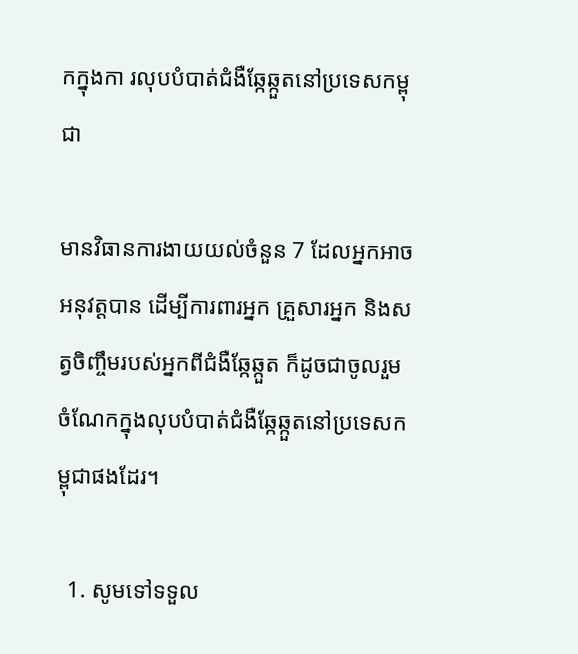កក្នុងកា រលុបបំបាត់ជំងឺឆ្កែឆ្កួតនៅប្រទេសកម្ពុជា

មានវិធានការងាយយល់ចំនួន 7 ដែលអ្នកអាចអនុវត្តបាន ដើម្បីការពារអ្នក គ្រួសារអ្នក និងសត្វចិញ្ចឹមរបស់អ្នកពីជំងឺឆ្កែឆ្កួត ក៏ដូចជាចូលរួមចំណែកក្នុងលុបបំបាត់ជំងឺឆ្កែឆ្កួតនៅប្រទេសកម្ពុជាផងដែរ។

  1. សូមទៅទទួល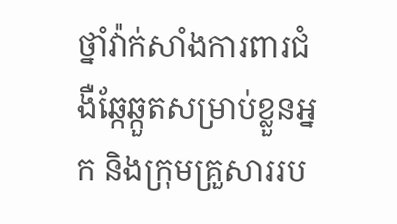ថ្នាំវ៉ាក់សាំងការពារជំងឺឆ្កែឆ្កួតសម្រាប់ខ្លួនអ្នក និងក្រុមគ្រួសាររប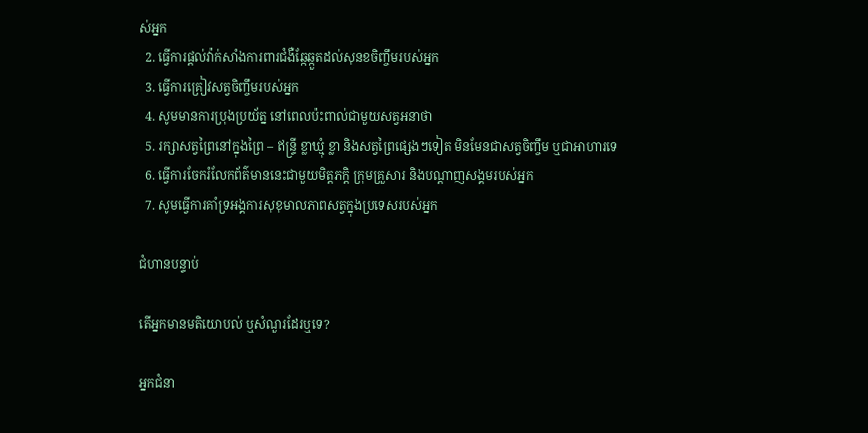ស់អ្នក
  2. ធ្វើការផ្តល់វ៉ាក់សាំងការពារជំងឺឆ្កែឆ្កួតដល់សុនខចិញ្ចឹមរបស់អ្នក
  3. ធ្វើការគ្រៀវសត្វចិញ្ចឹមរបស់អ្នក
  4. សូមមានការប្រុងប្រយ័ត្ន នៅពេលប៉ះពាល់ជាមួយសត្វអនាថា
  5. រក្សាសត្វព្រៃនៅក្នុងព្រៃ – ឥន្ទ្រី ខ្លាឃ្មុំ ខ្លា និងសត្វព្រៃផ្សេងៗទៀត មិនមែនជាសត្វចិញ្ចឹម ឬជាអាហារទេ
  6. ធ្វើការចែករំលែកព័ត៌មាននេះជាមួយមិត្តភក្តិ ក្រុមគ្រួសារ និងបណ្តាញសង្គមរបស់អ្នក
  7. សូមធ្វើការគាំទ្រអង្គការសុខុមាលភាពសត្វក្នុងប្រទេសរបស់អ្នក

ជំហានបន្ទាប់

តើអ្នកមានមតិយោបល់ ឬសំណួរដែរឬទេ?

អ្នកជំនា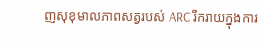ញសុខុមាលភាពសត្វរបស់ ARC រីករាយក្នុងការ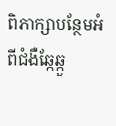ពិភាក្សាបន្ថែមអំពីជំងឺឆ្កែឆ្កួ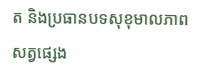ត និងប្រធានបទសុខុមាលភាពសត្វផ្សេង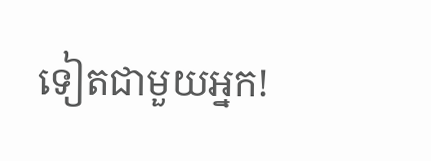ទៀតជាមួយអ្នក!